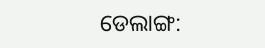ଡେଲାଙ୍ଗ: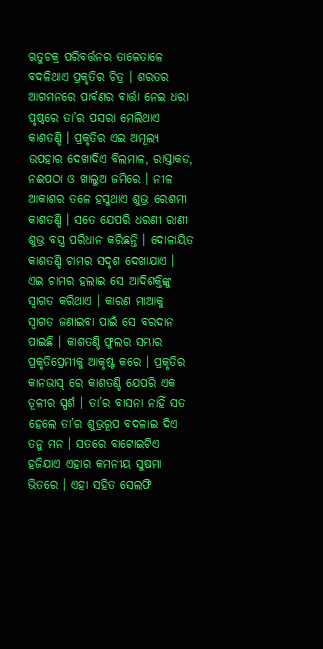ଋତୁଚକ୍ର ପରିବର୍ତ୍ତନର ତାଳେତାଳେ ବଦଳିଥାଏ ପ୍ରକୃତିର ଚିତ୍ର । ଶରତର ଆଗମନରେ ପାର୍ବଣର ବାର୍ତ୍ତା ନେଇ ଧରା ପୃଷ୍ଠରେ ତା’ର ପସରା ମେଲିଥାଏ କାଶତଣ୍ଡି । ପ୍ରକୃତିର ଏଇ ଅମୂଲ୍ୟ ଉପହାର ଦେଖାଦିଏ ବିଲମାଳ, ରାସ୍ତାକଡ, ନଈପଠା ଓ ଖାଲୁଅ ଜମିରେ । ନୀଳ ଆକାଶର ତଳେ ହସୁଥାଏ ଶୁଭ୍ର ରେଶମୀ କାଶତଣ୍ଡି । ସତେ ଯେପରି ଧରଣୀ ରାଣୀ ଶୁଭ୍ର ବସ୍ତ୍ର ପରିଧାନ କରିଛନ୍ତି । ଦୋଳାୟିତ କାଶତଣ୍ଡି ଚାମର ସଦୃଶ ଦେଖାଯାଏ । ଏଇ ଚାମର ହଲାଇ ସେ ଆଦିଶକ୍ତିଙ୍କୁ ସ୍ଵାଗତ କରିଥାଏ । କାରଣ ମାଆକୁ ସ୍ଵାଗତ ଜଣାଇବା ପାଇଁ ସେ ବରଦାନ ପାଇଛି । କାଶତଣ୍ଡି ଫୁଲର ସମ୍ଭାର ପ୍ରକୃତିପ୍ରେମୀକୁ ଆକୃଷ୍ଟ କରେ । ପ୍ରକୃତିର କାନଭାସ୍ ରେ କାଶତଣ୍ଡି ଯେପରି ଏକ ତୂଳୀର ସ୍ପର୍ଶ । ତା’ର ବାସନା ନାହିଁ ସତ ହେଲେ ତା’ର ଶୁଭ୍ରରୂପ ବଦଳାଇ ଦିଏ ତନୁ ମନ । ସତରେ ବାଟୋଇଟିଏ ହଜିଯାଏ ଏହାର କମନୀୟ ସୁଷମା ଭିତରେ । ଏହା ସହିତ ସେଲଫି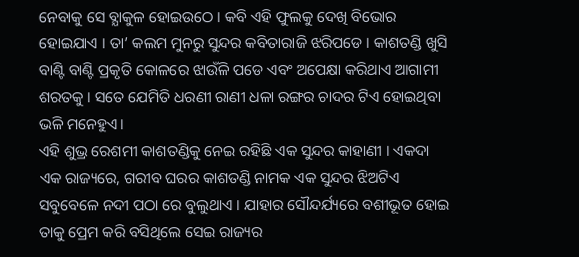ନେବାକୁ ସେ ବ୍ଯାକୁଳ ହୋଇଉଠେ । କବି ଏହି ଫୁଲକୁ ଦେଖି ବିଭୋର ହୋଇଯାଏ । ତା’ କଲମ ମୁନରୁ ସୁନ୍ଦର କବିତାରାଜି ଝରିପଡେ । କାଶତଣ୍ଡି ଖୁସି ବାଣ୍ଟି ବାଣ୍ଟି ପ୍ରକୃତି କୋଳରେ ଝାଉଁଳି ପଡେ ଏବଂ ଅପେକ୍ଷା କରିଥାଏ ଆଗାମୀ ଶରତକୁ । ସତେ ଯେମିତି ଧରଣୀ ରାଣୀ ଧଳା ରଙ୍ଗର ଚାଦର ଟିଏ ହୋଇଥିବା ଭଳି ମନେହୁଏ।
ଏହି ଶୁଭ୍ର ରେଶମୀ କାଶତଣ୍ଡିକୁ ନେଇ ରହିଛି ଏକ ସୁନ୍ଦର କାହାଣୀ । ଏକଦା ଏକ ରାଜ୍ୟରେ, ଗରୀବ ଘରର କାଶତଣ୍ଡି ନାମକ ଏକ ସୁନ୍ଦର ଝିଅଟିଏ ସବୁବେଳେ ନଦୀ ପଠା ରେ ବୁଲୁଥାଏ । ଯାହାର ସୌନ୍ଦର୍ଯ୍ୟରେ ବଶୀଭୂତ ହୋଇ ତାକୁ ପ୍ରେମ କରି ବସିଥିଲେ ସେଇ ରାଜ୍ୟର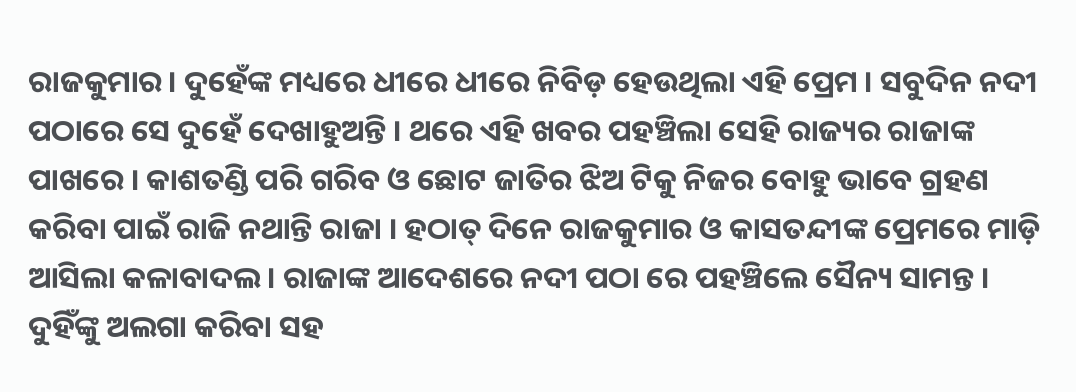ରାଜକୁମାର। ଦୁହେଁଙ୍କ ମଧ୍ୟରେ ଧୀରେ ଧୀରେ ନିବିଡ଼ ହେଉଥିଲା ଏହି ପ୍ରେମ । ସବୁଦିନ ନଦୀ ପଠାରେ ସେ ଦୁହେଁ ଦେଖାହୁଅନ୍ତି । ଥରେ ଏହି ଖବର ପହଞ୍ଚିଲା ସେହି ରାଜ୍ୟର ରାଜାଙ୍କ ପାଖରେ । କାଶତଣ୍ଡି ପରି ଗରିବ ଓ ଛୋଟ ଜାତିର ଝିଅ ଟିକୁ ନିଜର ବୋହୁ ଭାବେ ଗ୍ରହଣ କରିବା ପାଇଁ ରାଜି ନଥାନ୍ତି ରାଜା । ହଠାତ୍ ଦିନେ ରାଜକୁମାର ଓ କାସତନ୍ଦୀଙ୍କ ପ୍ରେମରେ ମାଡ଼ି ଆସିଲା କଳାବାଦଲ । ରାଜାଙ୍କ ଆଦେଶରେ ନଦୀ ପଠା ରେ ପହଞ୍ଚିଲେ ସୈନ୍ୟ ସାମନ୍ତ । ଦୁହିଁଙ୍କୁ ଅଲଗା କରିବା ସହ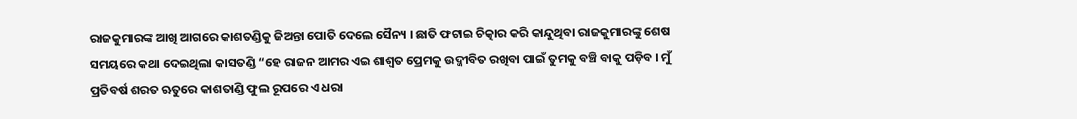ରାଜକୁମାରଙ୍କ ଆଖି ଆଗରେ କାଶତଣ୍ଡିକୁ ଜିଅନ୍ତା ପୋତି ଦେଲେ ସୈନ୍ୟ । ଛାତି ଫଟାଇ ଚିତ୍କାର କରି କାନ୍ଦୁଥିବା ରାଜକୁମାରଙ୍କୁ ଶେଷ ସମୟରେ କଥା ଦେଇଥିଲା କାସତଣ୍ଡି “ହେ ରାଜନ ଆମର ଏଇ ଶାଶ୍ଵତ ପ୍ରେମକୁ ଉଦ୍ଜୀବିତ ରଖିବା ପାଇଁ ତୁମକୁ ବଞ୍ଚି ବାକୁ ପଡ଼ିବ । ମୁଁ ପ୍ରତିବର୍ଷ ଶରତ ଋତୁରେ କାଶତାଣ୍ଡି ଫୁଲ ରୂପରେ ଏ ଧରା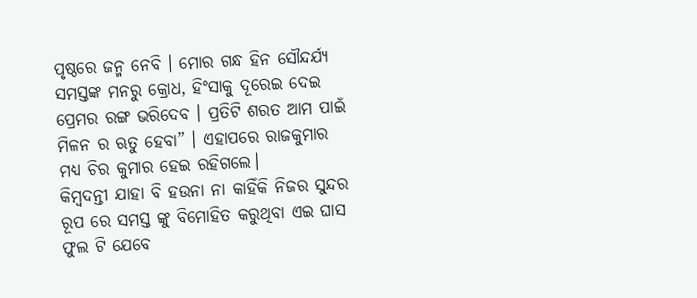ପୃଷ୍ଠରେ ଜନ୍ମ ନେବି । ମୋର ଗନ୍ଧ ହିନ ସୌନ୍ଦର୍ଯ୍ୟ ସମସ୍ତଙ୍କ ମନରୁ କ୍ରୋଧ, ହିଂସାକୁ ଦୂରେଇ ଦେଇ ପ୍ରେମର ରଙ୍ଗ ଭରିଦେବ । ପ୍ରତିଟି ଶରତ ଆମ ପାଇଁ ମିଳନ ର ଋତୁ ହେବା” । ଏହାପରେ ରାଜକୁମାର ମଧ୍ୟ ଚିର କୁମାର ହେଇ ରହିଗଲେ।
କିମ୍ବଦନ୍ତୀ ଯାହା ବି ହଉନା ନା କାହିଁକି ନିଜର ସୁନ୍ଦର ରୂପ ରେ ସମସ୍ତ ଙ୍କୁ ବିମୋହିତ କରୁଥିବା ଏଇ ଘାସ ଫୁଲ ଟି ଯେବେ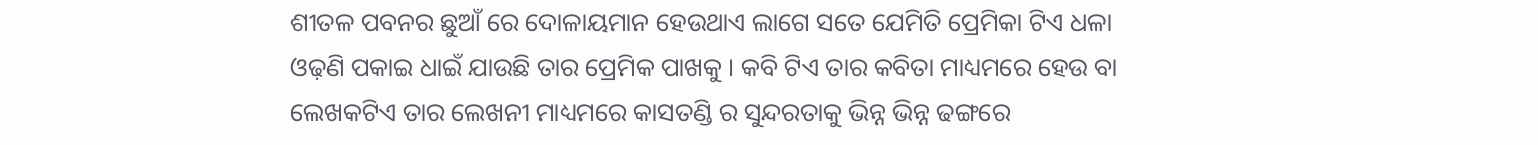ଶୀତଳ ପବନର ଛୁଆଁ ରେ ଦୋଳାୟମାନ ହେଉଥାଏ ଲାଗେ ସତେ ଯେମିତି ପ୍ରେମିକା ଟିଏ ଧଳା ଓଢ଼ଣି ପକାଇ ଧାଇଁ ଯାଉଛି ତାର ପ୍ରେମିକ ପାଖକୁ । କବି ଟିଏ ତାର କବିତା ମାଧ୍ୟମରେ ହେଉ ବା ଲେଖକଟିଏ ତାର ଲେଖନୀ ମାଧ୍ୟମରେ କାସତଣ୍ଡି ର ସୁନ୍ଦରତାକୁ ଭିନ୍ନ ଭିନ୍ନ ଢଙ୍ଗରେ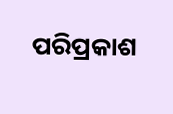ପରିପ୍ରକାଶ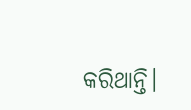କରିଥାନ୍ତି।